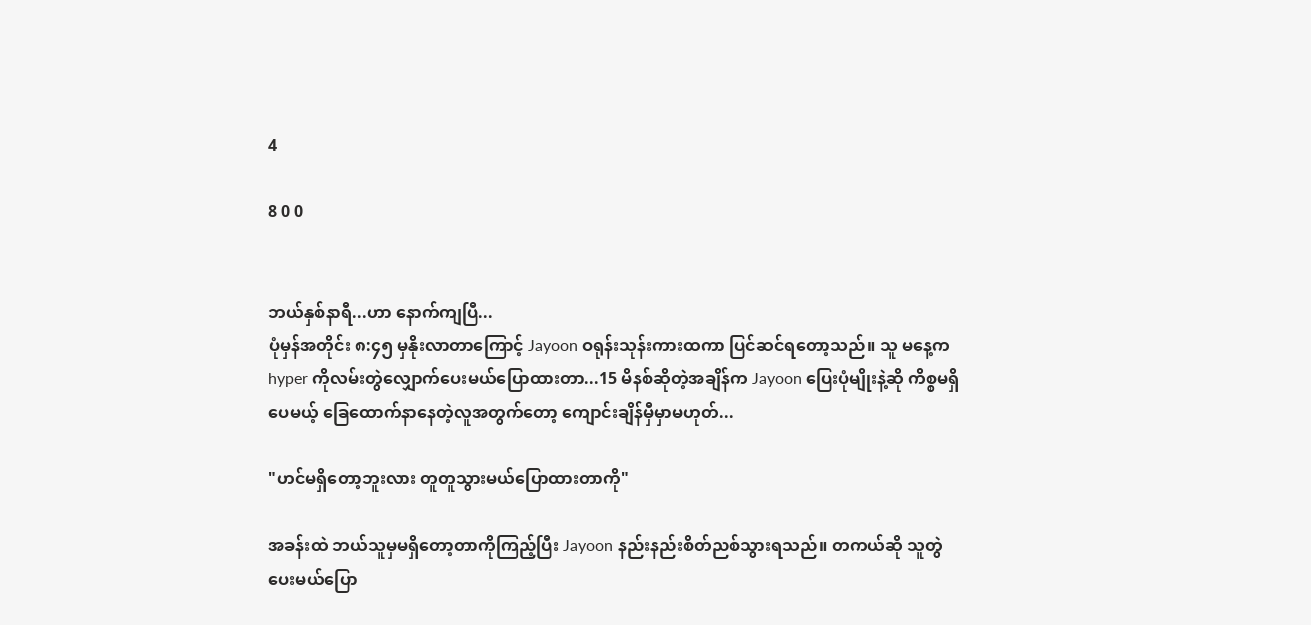4

8 0 0


ဘယ်နှစ်နာရီ...ဟာ နောက်ကျပြီ...
ပုံမှန်အတိုင်း ၈:၄၅ မှနိုးလာတာကြောင့် Jayoon ဝရုန်းသုန်းကားထကာ ပြင်ဆင်ရတော့သည်။ သူ မနေ့က hyper ကိုလမ်းတွဲလျှောက်ပေးမယ်ပြောထားတာ...15 မိနစ်ဆိုတဲ့အချိန်က Jayoon ပြေးပုံမျိုးနဲ့ဆို ကိစ္စမရှိပေမယ့် ခြေထောက်နာနေတဲ့လူအတွက်တော့ ကျောင်းချိန်မှီမှာမဟုတ်...

"ဟင်မရှိတော့ဘူးလား တူတူသွားမယ်ပြောထားတာကို"

အခန်းထဲ ဘယ်သူမှမရှိတော့တာကိုကြည့်ပြီး Jayoon နည်းနည်းစိတ်ညစ်သွားရသည်။ တကယ်ဆို သူတွဲပေးမယ်ပြော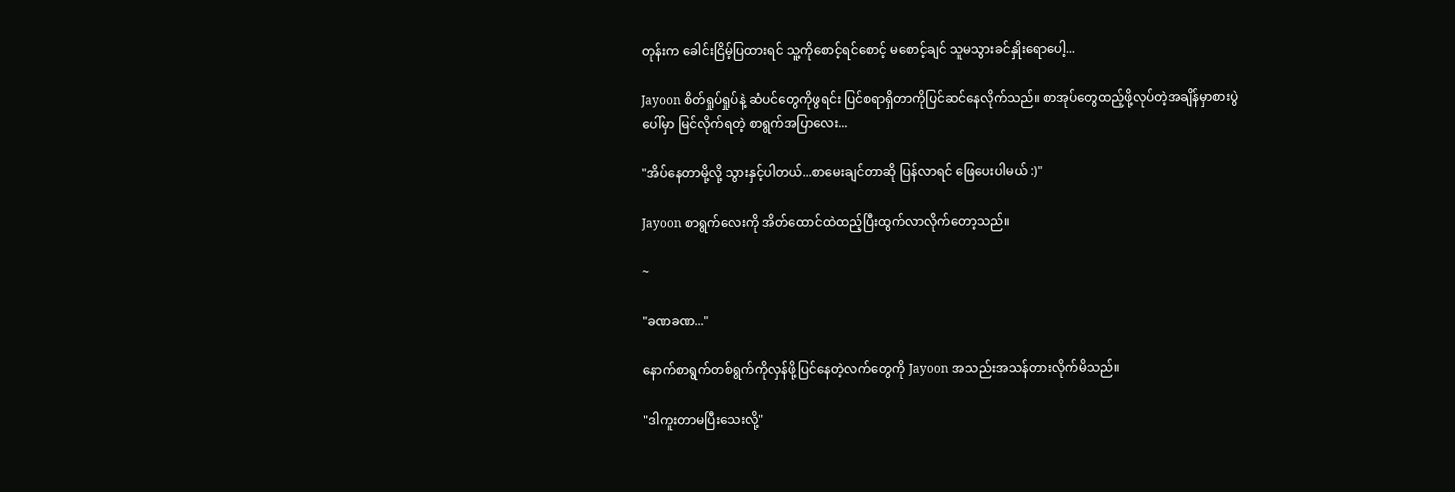တုန်းက ခေါင်းငြိမ့်ပြထားရင် သူ့ကိုစောင့်ရင်စောင့် မစောင့်ချင် သူမသွားခင်နှိုးရောပေါ့...

Jayoon စိတ်ရှုပ်ရှုပ်နဲ့ ဆံပင်တွေကိုဖွရင်း ပြင်စရာရှိတာကိုပြင်ဆင်နေလိုက်သည်။ စာအုပ်တွေထည့်ဖို့လုပ်တဲ့အချိန်မှာစားပွဲပေါ်မှာ မြင်လိုက်ရတဲ့ စာရွက်အပြာလေး...

"အိပ်နေတာမို့လို့ သွားနှင့်ပါတယ်...စာမေးချင်တာဆို ပြန်လာရင် ဖြေပေးပါမယ် :)"

Jayoon စာရွက်လေးကို အိတ်ထောင်ထဲထည့်ပြီးထွက်လာလိုက်တော့သည်။

~

"ခဏခဏ..."

နောက်စာရွက်တစ်ရွက်ကိုလှန်ဖို့ပြင်နေတဲ့လက်တွေကို Jayoon အသည်းအသန်တားလိုက်မိသည်။

"ဒါကူးတာမပြီးသေးလို့"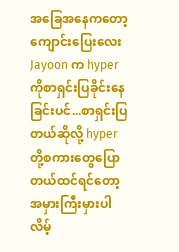အခြေအနေကတော့ ကျောင်းပြေးလေး Jayoon က hyper ကိုစာရှင်းပြခိုင်းနေခြင်းပင်...စာရှင်းပြတယ်ဆိုလို့ hyper တို့စကားတွေပြောတယ်ထင်ရင်တော့ အမှားကြီးမှားပါလိမ့်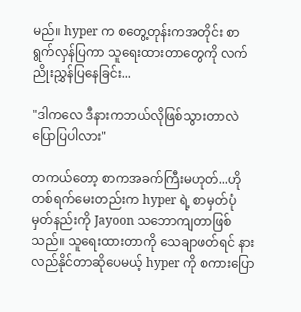မည်။ hyper က စတွေ့တုန်းကအတိုင်း စာရွက်လှန်ပြကာ သူရေးထားတာတွေကို လက်ညိုးညွှန်ပြနေခြင်း...

"ဒါကလေ ဒီနားကဘယ်လိုဖြစ်သွားတာလဲ ပြောပြပါလား"

တကယ်တော့ စာကအခက်ကြီးမဟုတ်...ဟိုတစ်ရက်မေးတည်းက hyper ရဲ့ စာမှတ်ပုံမှတ်နည်းကို Jayoon သဘောကျတာဖြစ်သည်။ သူရေးထားတာကို သေချာဖတ်ရင် နားလည်နိုင်တာဆိုပေမယ့် hyper ကို ‌စကားပြော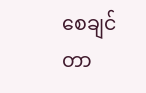စေချင်တာ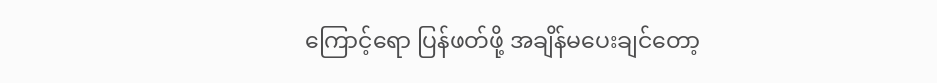ကြောင့်ရော ‌ပြန်ဖတ်ဖို့ အချိန်မပေးချင်တော့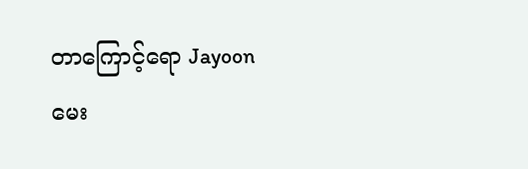တာကြောင့်ရော Jayoon မေး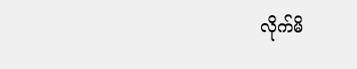လိုက်မိ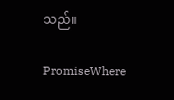သည်။

PromiseWhere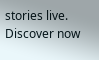stories live. Discover now